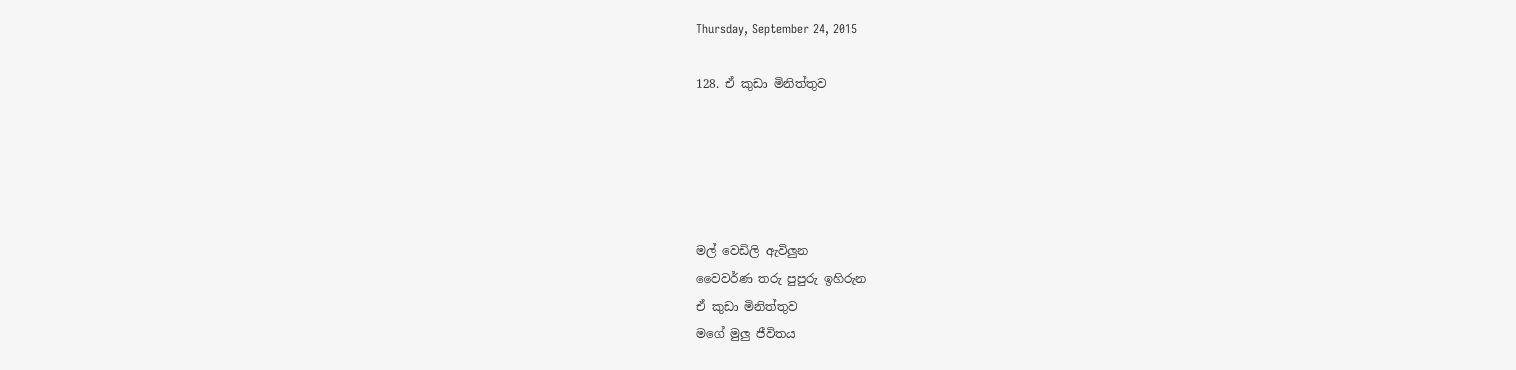Thursday, September 24, 2015

128. ඒ කුඩා මිනිත්තුව





මල් වෙඩිලි ඇවිලුන
වෛවර්ණ තරු පුපුරු ඉහිරුන
ඒ කුඩා මිනිත්තුව
මගේ මුලු ජීවිතය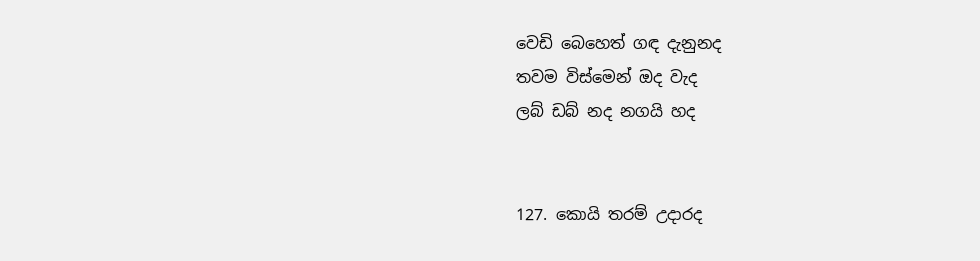වෙඩි බෙහෙත් ගඳ දැනුනද
තවම විස්මෙන් ඔද වැද
ලබ් ඩබ් නද නගයි හද


127. කොයි තරම් උදාරද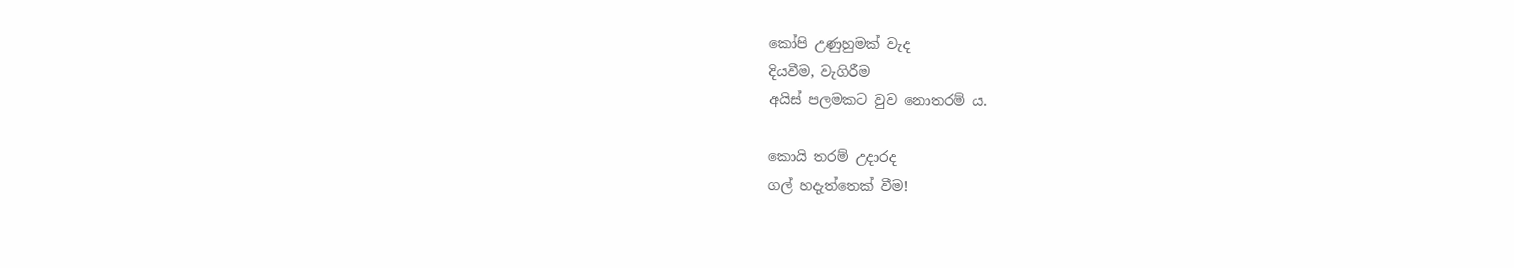කෝපි උණුහුමක් වැද
දියවීම, වැගිරීම
අයිස් පලමකට වුව නොතරම්‍ ය.

කොයි තරම් උදාරද
ගල් හදැත්තෙක් වීම!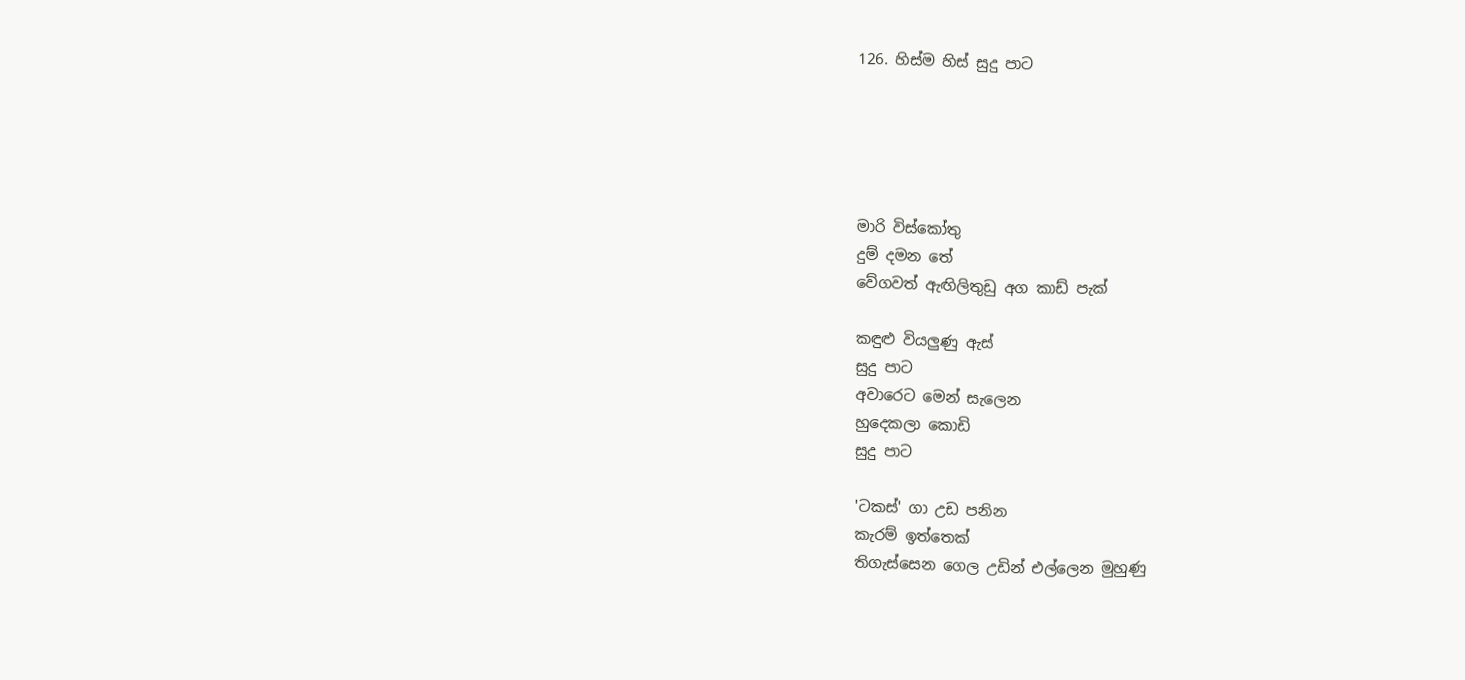126. හිස්ම හිස් සුදු පාට





මාරි විස්කෝතු
දුම් දමන තේ
වේගවත් ඇඟිලිතුඩු අග කාඩ් පැක්

කඳුළු වියලුණු ඇස්
සුදු පාට
අවාරෙට මෙන් සැලෙන
හුදෙකලා කොඩි
සුදු පාට

'ටකස්' ගා උඩ පනින
කැරම් ඉත්තෙක්
තිගැස්සෙන ගෙල උඩින් එල්ලෙන මුහුණු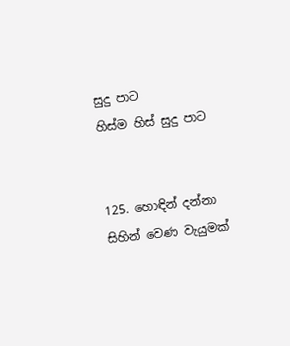සුදු පාට
හිස්ම හිස් සුදු පාට


125. හොඳින් දන්නා සිහින් වෙණ වැයුමක්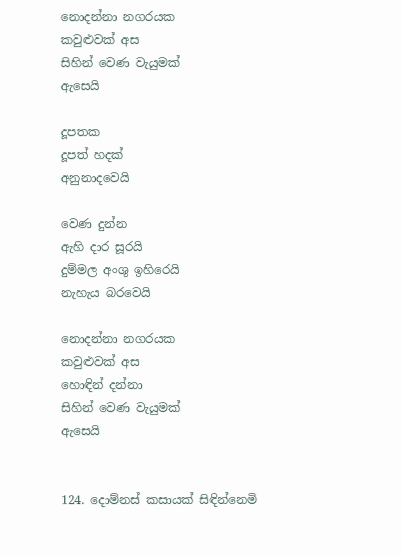නොදන්නා නගරයක
කවුළුවක් අස
සිහින් වෙණ වැයුමක්
ඇසෙයි

දූපතක
දූපත් හදක්
අනුනාදවෙයි

වෙණ දුන්න
ඇහි දාර සූරයි
දුම්මල අංශු ඉහිරෙයි
නැහැය බරවෙයි

නොදන්නා නගරයක
කවුළුවක් අස
හොඳින් දන්නා
සිහින් වෙණ වැයුමක්
ඇසෙයි


124. දොම්නස් කසායක් සිඳින්නෙමි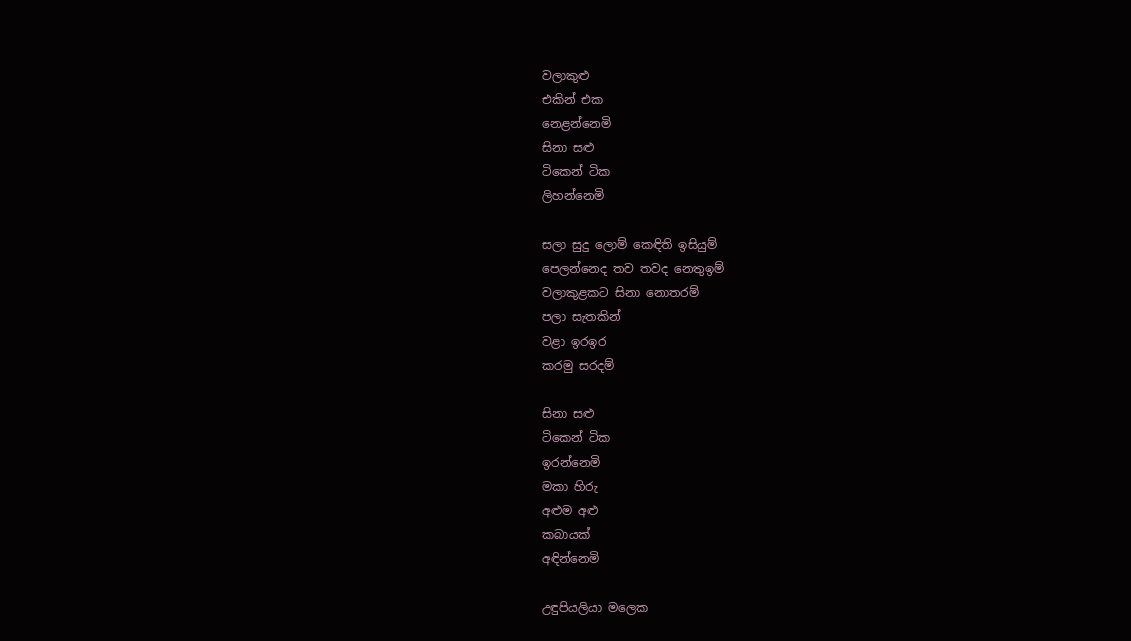වලාකුළු
එකින් එක
නෙළන්නෙමි
සිනා සළු
ටිකෙන් ටික
ලිහන්නෙමි

සලා සුදු ලොම් කෙඳිති ඉසියුම්
පෙලන්නෙද තව තවද නෙතුඉම්
වලාකුළකට සිනා නොතරම්
පලා සැතකින්
වළා ඉරඉර
කරමු සරදම්

සිනා සළු
ටිකෙන් ටික
ඉරන්නෙමි
මකා හිරු
අළුම අළු
කබායක්
අඳින්නෙමි

උඳුපියලියා මලෙක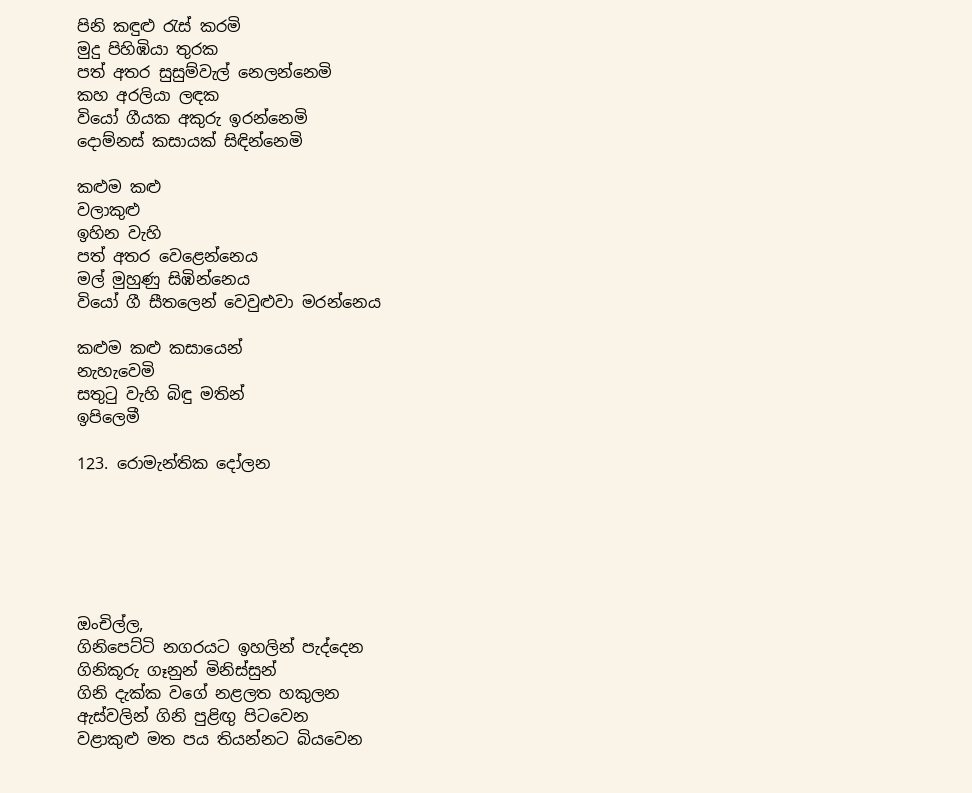පිනි කඳුළු රැස් කරමි
මුදු පිහිඹියා තුරක
පත් අතර සුසුම්වැල් නෙලන්නෙමි
කහ අරලියා ලඳක
වියෝ ගීයක අකුරු ඉරන්නෙමි
දොම්නස් කසායක් සිඳින්නෙමි

කළුම කළු
වලාකුළු
ඉහින වැහි
පත් අතර වෙළෙන්නෙය
මල් මුහුණු සිඹින්නෙය
වියෝ ගී සීතලෙන් වෙවුළුවා මරන්නෙය

කළුම කළු කසායෙන්
නැහැවෙමි
සතුටු වැහි බිඳු මතින්
ඉපිලෙමී

123. රොමැන්තික දෝලන






ඔංචිල්ල,
ගිනිපෙට්ටි නගරයට ඉහලින් පැද්දෙන
ගිනිකූරු ගෑනුන් මිනිස්සුන්
ගිනි දැක්ක වගේ නළලත හකුලන
ඇස්වලින් ගිනි පුළිඟු පිටවෙන
වළාකුළු මත පය තියන්නට බියවෙන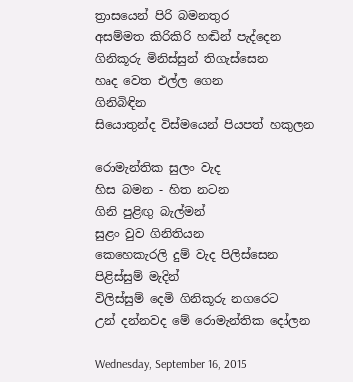ත්‍රාසයෙන් පිරි බමනතුර
අසම්මත කිරිකිරි හඬින් පැද්දෙන
ගිනිකූරු මිනිස්සුන් තිගැස්සෙන
හෘද වෙත එල්ල ගෙන
ගිනිබිඳින
සියොතුන්ද විස්මයෙන් පියපත් හකුලන

රොමැන්තික සුලං වැද
හිස බමන - හිත නටන
ගිනි පුළිඟු බැල්මන්
සුළං වුව ගිනිතියන
කෙහෙකැරලි දුම් වැද පිලිස්සෙන
පිළිස්සුම් මැදින්
විලිස්සුම් දෙමි ගිනිකූරු නගරෙට
උන් දන්නවද මේ රොමැන්තික දෝලන

Wednesday, September 16, 2015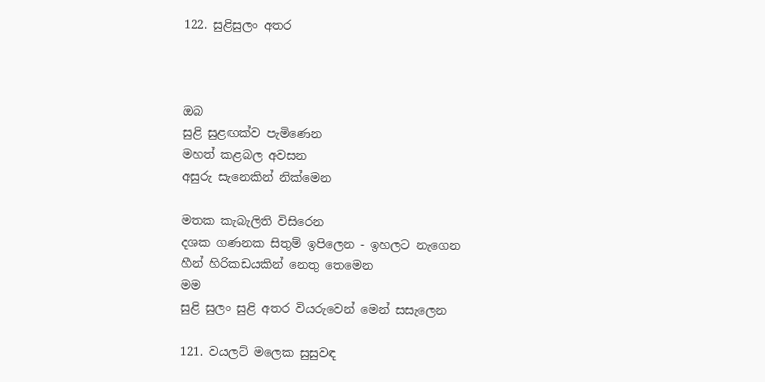122. සුළිසුලං අතර



ඔබ
සුළි සුළඟක්ව පැමිණෙන
මහත් කළබල අවසන
අසුරු සැනෙකින් නික්මෙන

මතක කැබැලිති විසිරෙන
දශක ගණනක සිතුම් ඉපිලෙන - ඉහලට නැගෙන
හීන් හිරිකඩයකින් නෙතු තෙමෙන
මම
සුළි සුලං සුළි අතර වියරුවෙන් මෙන් සසැලෙන

121. වයලට් මලෙක සුසුවඳ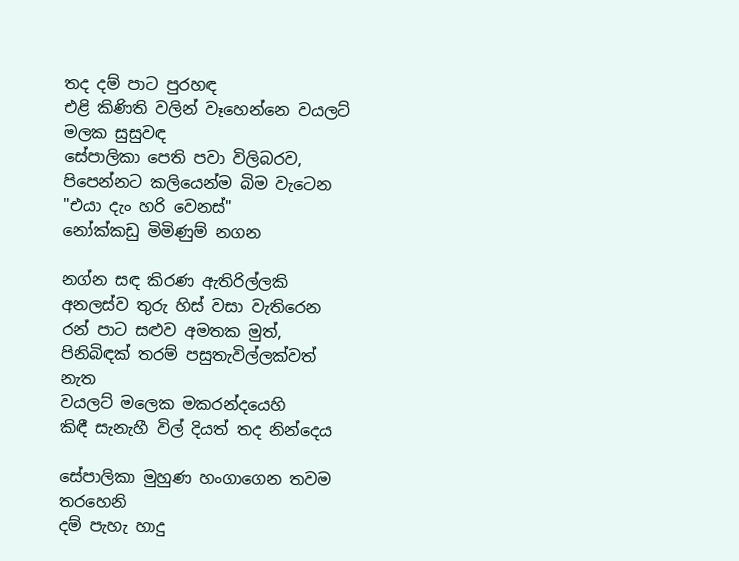තද දම් පාට පුරහඳ
එළි කිණිති වලින් වෑහෙන්නෙ වයලට් මලක සුසුවඳ
සේපාලිකා පෙති පවා විලිබරව,
පිපෙන්නට කලියෙන්ම බිම වැටෙන
"එයා දැං හරි වෙනස්"
නෝක්කඩු මිමිණුම් නගන

නග්න සඳ කිරණ ඇතිරිල්ලකි
අනලස්ව තුරු හිස් වසා වැතිරෙන
රන් පාට සළුව අමතක මුත්,
පිනිබිඳක් තරම් පසුතැවිල්ලක්වත් නැත
වයලට් මලෙක මකරන්දයෙහි
කිඳී සැනැහී විල් දියත් තද නින්දෙය

සේපාලිකා මුහුණ හංගාගෙන තවම තරහෙනි
දම් පැහැ හාදු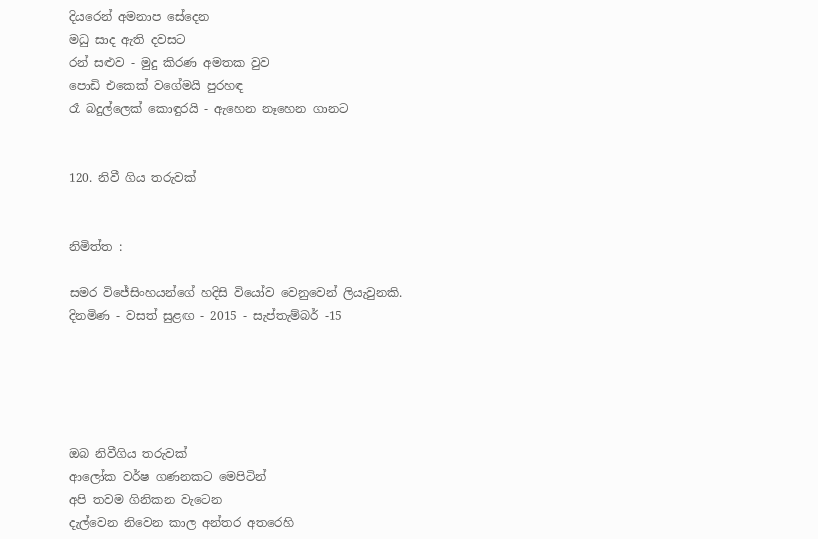දියරෙන් අමනාප සේදෙන
මධු සාද ඇති දවසට
රන් සළුව - මුදු කිරණ අමතක වුව
පොඩි එකෙක් වගේමයි පුරහඳ
රෑ බදුල්ලෙක් කොඳුරයි - ඇහෙන නෑහෙන ගානට


120. නිවී ගිය තරුවක්


නිමිත්ත :

සමර විජේසිංහයන්ගේ හදිසි වියෝව වෙනුවෙන් ලියැවුනකි.
දිනමිණ - වසත් සුළඟ - 2015 - සැප්තැම්බර් -15





ඔබ නිවීගිය තරුවක්
ආලෝක වර්ෂ ගණනකට මෙපිටින්
අපි තවම ගිනිකන වැටෙන
දැල්වෙන නිවෙන කාල අන්තර අතරෙහි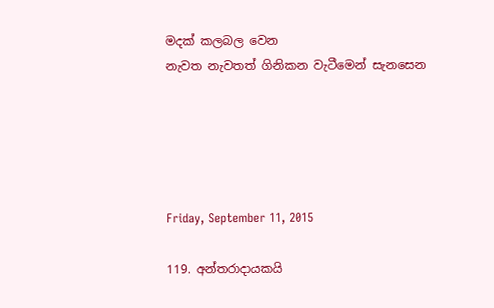මදක් කලබල වෙන
නැවත නැවතත් ගිනිකන වැටීමෙන් සැනසෙන





Friday, September 11, 2015

119. අන්තරාදායකයි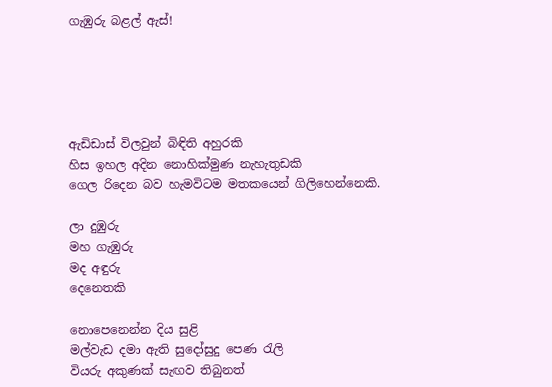ගැඹුරු බළල් ඇස්!





ඇඩිඩාස් විලවුන් බිඳිති අහුරකි
හිස ඉහල අදින නොහික්මුණ නැහැතුඩකි
ගෙල රිදෙන බව හැමවිටම මතකයෙන් ගිලිහෙන්නෙකි.

ලා දුඹුරු
මහ ගැඹුරු
මද අඳුරු
දෙනෙතකි

නොපෙනෙන්න දිය සුළි
මල්වැඩ දමා ඇති සුදෝසුදු පෙණ රැලි
වියරු අකුණක් සැඟව තිබුනත්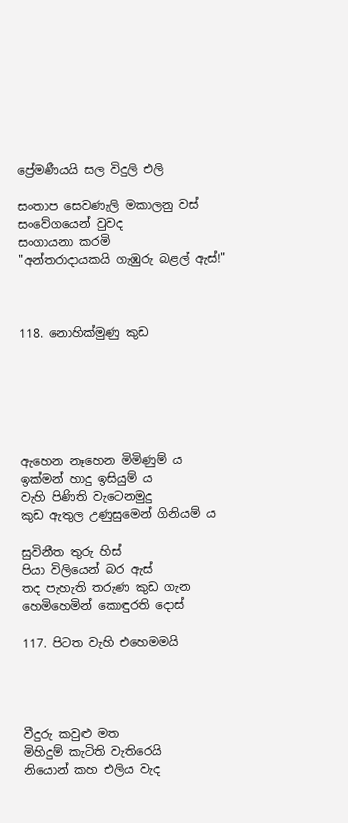ප්‍රේමණීයයි සල විදුලි එලි

සංතාප සෙවණැලි මකාලනු වස්
සංවේගයෙන් වුවද
සංගායනා කරමි
"අන්තරාදායකයි ගැඹුරු බළල් ඇස්!"



118. නොහික්මුණු කුඩ






ඇහෙන නෑහෙන මිමිණුම් ය
ඉක්මන් හාදු ඉසියුම් ය
වැහි පිණිති වැටෙනමුදු
කුඩ ඇතුල උණුසුමෙන් ගිනියම් ය

සුවිනීත තුරු හිස්
පියා විලියෙන් බර ඇස්
තද පැහැති තරුණ කුඩ ගැන
හෙමිහෙමින් කොඳුරති දොස්

117. පිටත වැහි එහෙමමයි




වීදුරු කවුළු මත
මිහිදුම් කැටිති වැතිරෙයි
නියොන් කහ එලිය වැද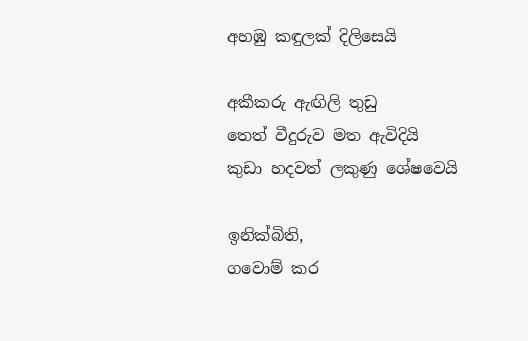අහඹු කඳුලක් දිලිසෙයි

අකීකරු ඇඟිලි තුඩු
තෙත් වීදුරුව මත ඇවිදියි
කුඩා හදවත් ලකුණු ශේෂවෙයි

ඉනික්බිති,
ගවොම් කර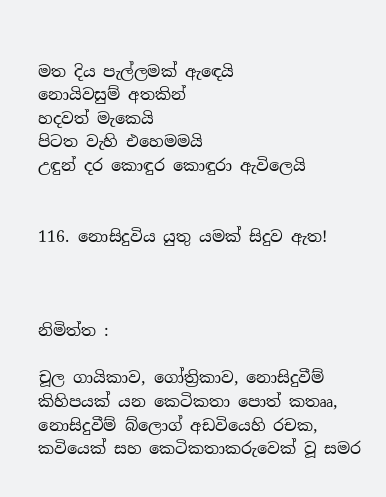මත දිය පැල්ලමක් ඇඳෙයි
නොයිවසුම් අතකින්
හදවත් මැකෙයි
පිටත වැහි එහෙමමයි
උඳුන් දර කොඳුර කොඳුරා ඇවිලෙයි


116. නොසිදුවිය යුතු යමක් සිදුව ඇත!



නිමිත්ත :

චූල ගායිකාව, ගෝත්‍රිකාව, නොසිදුවීම් කිහිපයක් යන කෙටිකතා පොත් කතෲ, නොසිදුවීම් බ්ලොග් අඩවියෙහි රචක, කවියෙක් සහ කෙටිකතාකරුවෙක් වූ සමර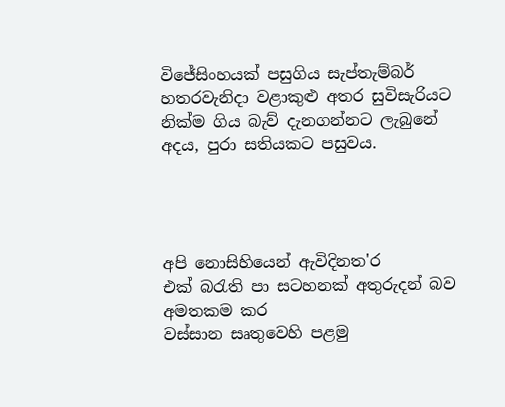විජේසිංහයක් පසුගිය සැප්තැම්බර් හතරවැනිදා වළාකුළු අතර සුවිසැරියට නික්ම ගිය බැව් දැනගන්නට ලැබුනේ අදය, පුරා සතියකට පසුවය.




අපි නොසිහියෙන් ඇවිදිනත'ර
එක් බරැති පා සටහනක් අතුරුදන් බව අමතකම කර
වස්සාන සෘතුවෙහි පළමු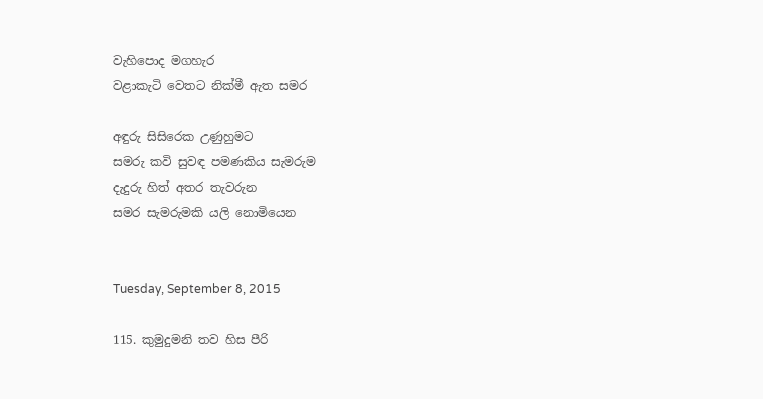වැහිපොද මගහැර
වළාකැටි වෙතට නික්මී ඇත සමර

අඳුරු සිසිරෙක උණුහුමට
සමරු කවි සුවඳ පමණකිය සැමරුම
දැදුරු හිත් අතර තැවරුන
සමර සැමරුමකි යලි නොමියෙන


Tuesday, September 8, 2015

115. කුමුදුමනි තව හිස පීරි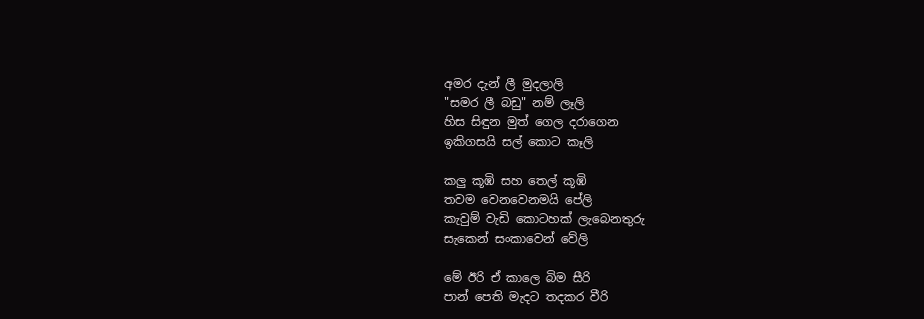අමර දැන් ලී මුදලාලි
"සමර ලී බඩු" නම් ලෑලි
හිස සිඳුන මුත් ගෙල දරාගෙන
ඉකිගසයි සල් කොට කෑලි

කලු කූඹි සහ තෙල් කූඹි
තවම වෙනවෙනමයි පේලි
කැවුම් වැඩි කොටහක් ලැබෙනතුරු
සැකෙන් සංකාවෙන් වේලි

මේ ඊරි ඒ කාලෙ බිම සීරි
පාන් පෙති මැදට තදකර වීරි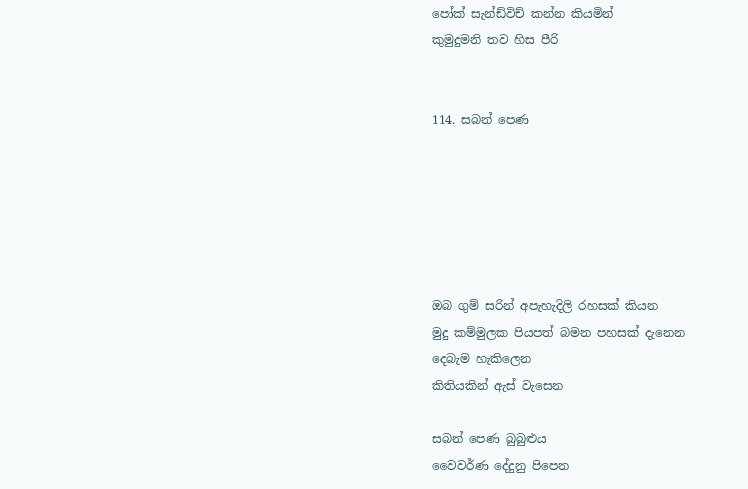පෝක් සැන්ඩ්විච් කන්න කියමින්
කුමුදුමනි තව හිස පීරි


114. සබන් පෙණ






ඔබ ගුම් සරින් අපැහැදිලි රහසක් කියන
මුදු කම්මුලක පියපත් බමන පහසක් දැනෙන
දෙබැම හැකිලෙන
කිතියකින් ඇස් වැසෙන

සබන් පෙණ බුබුළුය
වෛවර්ණ දේදුනු පිපෙන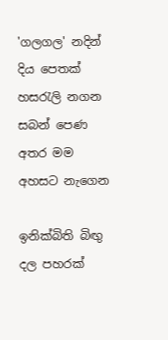'ගලගල' නදින් දිය පෙතක් හසරැලි නගන
සබන් පෙණ අතර මම අහසට නැගෙන

ඉනික්බිති බිඟු දල පහරක්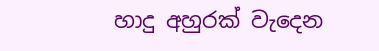හාදු අහුරක් වැදෙන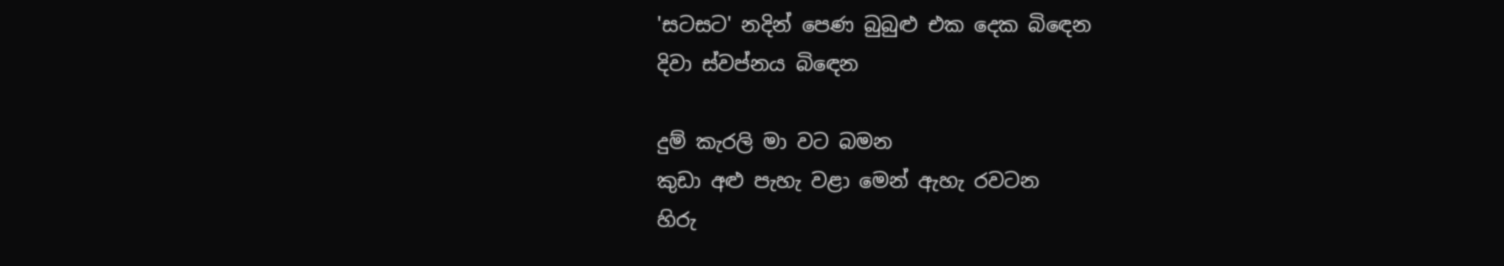'සටසට' නදින් පෙණ බුබුළු එක දෙක බිඳෙන
දිවා ස්වප්නය බිඳෙන

දුම් කැරලි මා වට බමන
කුඩා අළු පැහැ වළා මෙන් ඇහැ රවටන
හිරු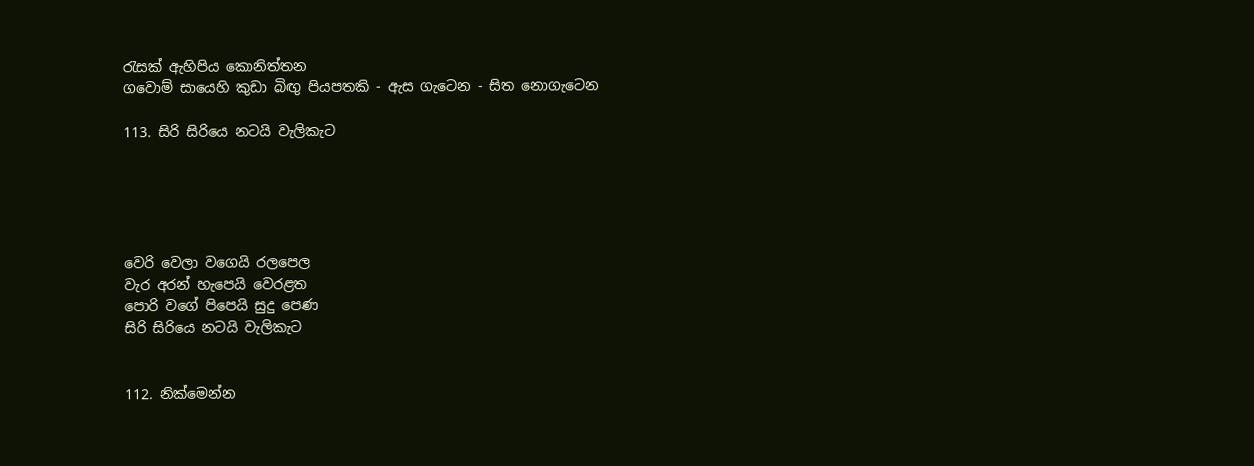රැසක් ඇහිපිය කොනිත්තන
ගවොම් සායෙහි කුඩා බිඟු පියපතකි - ඇස ගැටෙන - සිත නොගැටෙන

113. සිරි සිරියෙ නටයි වැලිකැට





වෙරි වෙලා වගෙයි රලපෙල
වැර අරන් හැපෙයි වෙරළත
පොරි වගේ පිපෙයි සුදු පෙණ
සිරි සිරියෙ නටයි වැලිකැට


112. නික්මෙන්න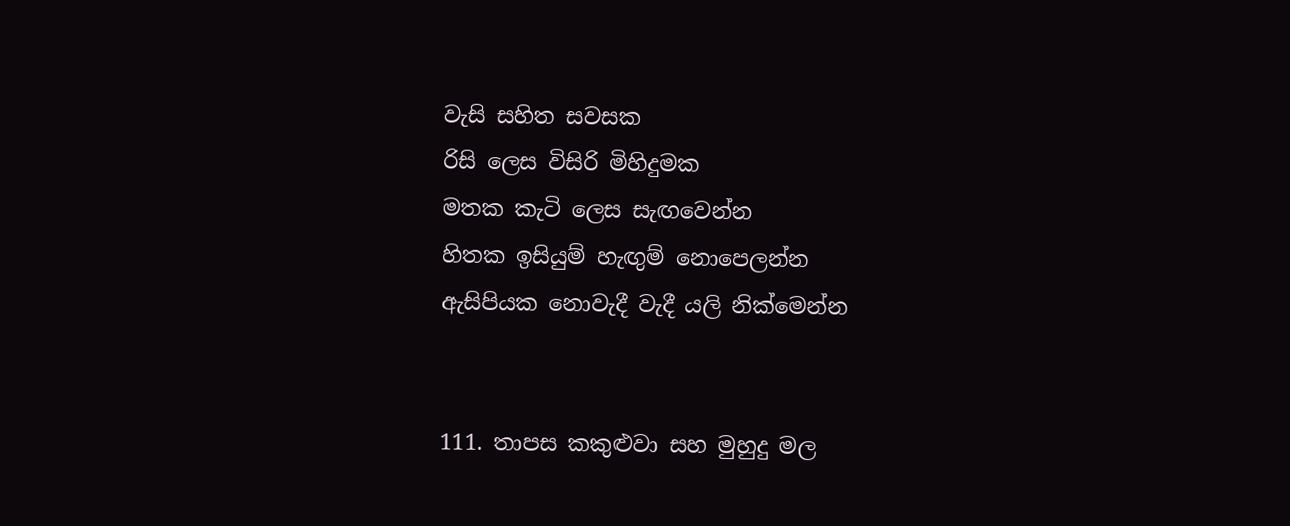වැසි සහිත සවසක
රිසි ලෙස විසිරි මිහිදුමක
මතක කැටි ලෙස සැඟවෙන්න
හිතක ඉසියුම් හැඟුම් නොපෙලන්න
ඇසිපියක නොවැදී වැදී යලි නික්මෙන්න


111. තාපස කකුළුවා සහ මුහුදු මල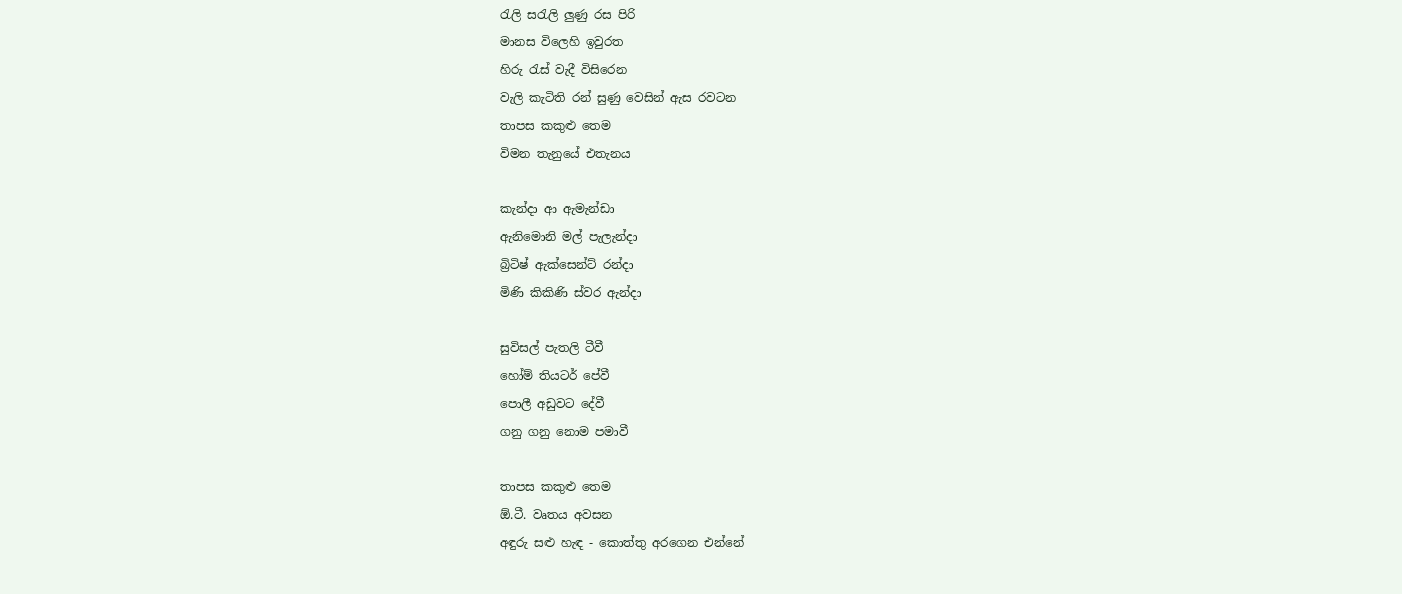රැලි සරැලි ලුණු රස පිරි
මානස විලෙහි ඉවුරත
හිරු රැස් වැදී විසිරෙන
වැලි කැටිති රන් සුණු වෙසින් ඇස රවටන
තාපස කකුළු තෙම
විමන තැනුයේ එතැනය

කැන්දා ආ ඇමැන්ඩා
ඇනිමොනි මල් පැලැන්දා
බ්‍රිටිෂ් ඇක්සෙන්ට් රන්දා
මිණි කිකිණි ස්වර ඇන්දා

සුවිසල් පැතලි ටීවී
හෝම් තියටර් පේවී
පොලී අඩුවට දේවී
ගනු ගනු නොම පමාවී

තාපස කකුළු තෙම
ඕ.ටී. වෘතය අවසන
අඳුරු සළු හැඳ - කොත්තු අරගෙන එන්නේ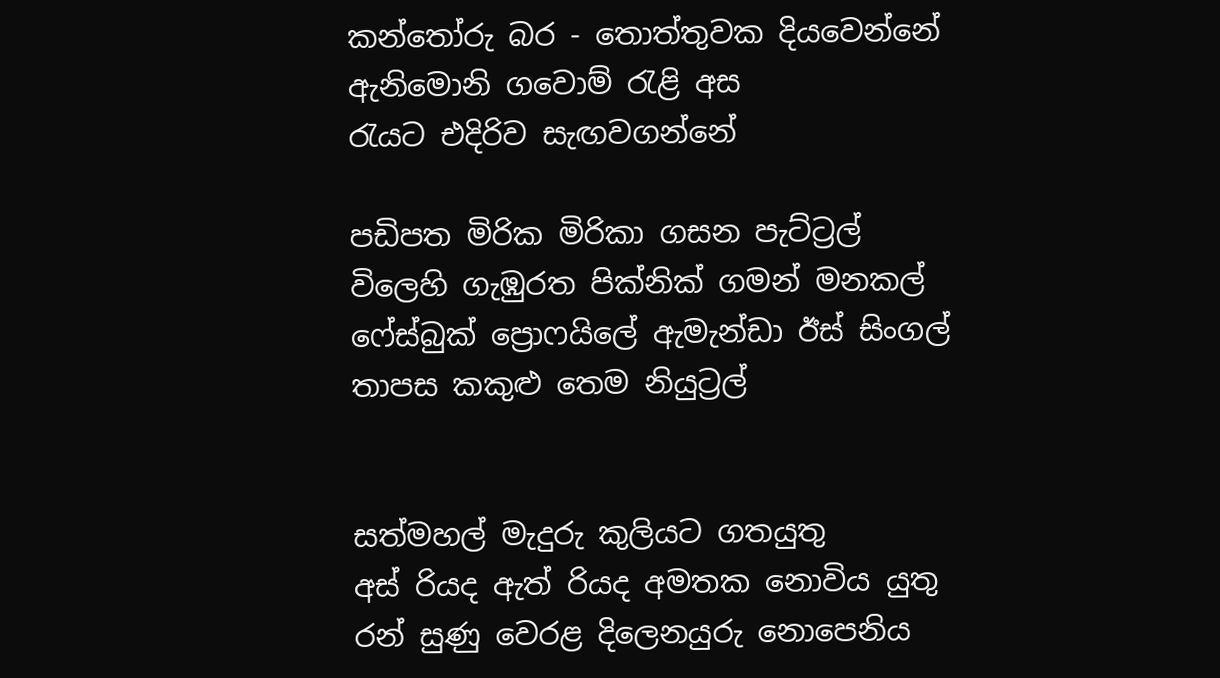කන්තෝරු බර - තොත්තුවක දියවෙන්නේ
ඇනිමොනි ගවොම් රැළි අස
රැයට එදිරිව සැඟවගන්නේ

පඩිපත මිරික මිරිකා ගසන පැට්ට්‍රල්
විලෙහි ගැඹුරත පික්නික් ගමන් මනකල්
ෆේස්බුක් ප්‍රොෆයිලේ ඇමැන්ඩා ඊස් සිංගල්
තාපස කකුළු තෙම නියුට්‍රල්


සත්මහල් මැදුරු කුලියට ගතයුතු
අස් රියද ඇත් රියද අමතක නොවිය යුතු
රන් සුණු වෙරළ දිලෙනයුරු නොපෙනිය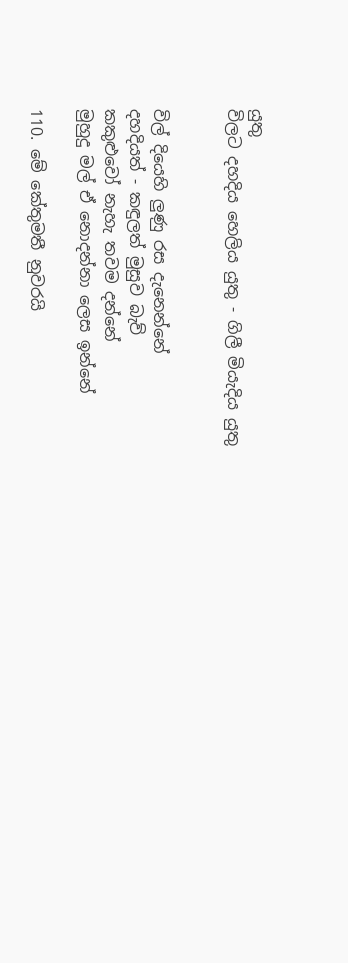යුතු
විලට දහදිය හෙලිය යුතු - ගිලී මියැදිය යුතු


විල් දියෙහි ලුණු රස දැනෙන්නේ
දහදියත් - කඳුලත් මුසුව බැව්
කකුළුවෝ නැහැ තවම දන්නේ
මුහුදු මල් ඒ නොදන්නා ලෙස ඉන්නේ

110. මේ කේතුමතී නුවරයි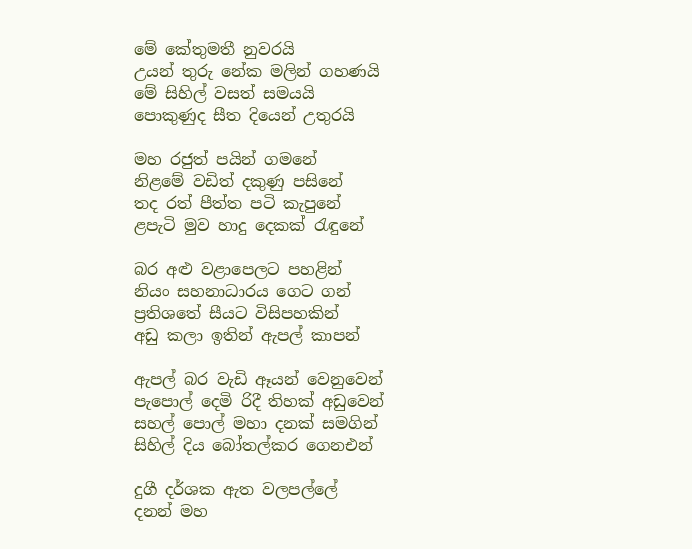මේ කේතුමතී නුවරයි
උයන් තුරු නේක මලින් ගහණයි
මේ සිහිල් වසත් සමයයි
පොකුණුද සීත දියෙන් උතුරයි

මහ රජුත් පයින් ගමනේ
නිළමේ වඩිත් දකුණු පසිනේ
තද රත් පීත්ත පටි කැපුනේ
ළපැටි මුව හාදු දෙකක් රැඳුනේ

බර අළු වළාපෙලට පහළින්
නියං සහනාධාරය ගෙට ගන්
ප්‍රතිශතේ සීයට විසිපහකින්
අඩු කලා ඉතින් ඇපල් කාපන්

ඇපල් බර වැඩි ඈයන් වෙනුවෙන්
පැපොල් දෙමි රිදී තිහක් අඩුවෙන්
සහල් පොල් මහා දනක් සමගින්
සිහිල් දිය බෝතල්කර ගෙනඑන්

දුගී දර්ශක ඇත වලපල්ලේ
දනන් මහ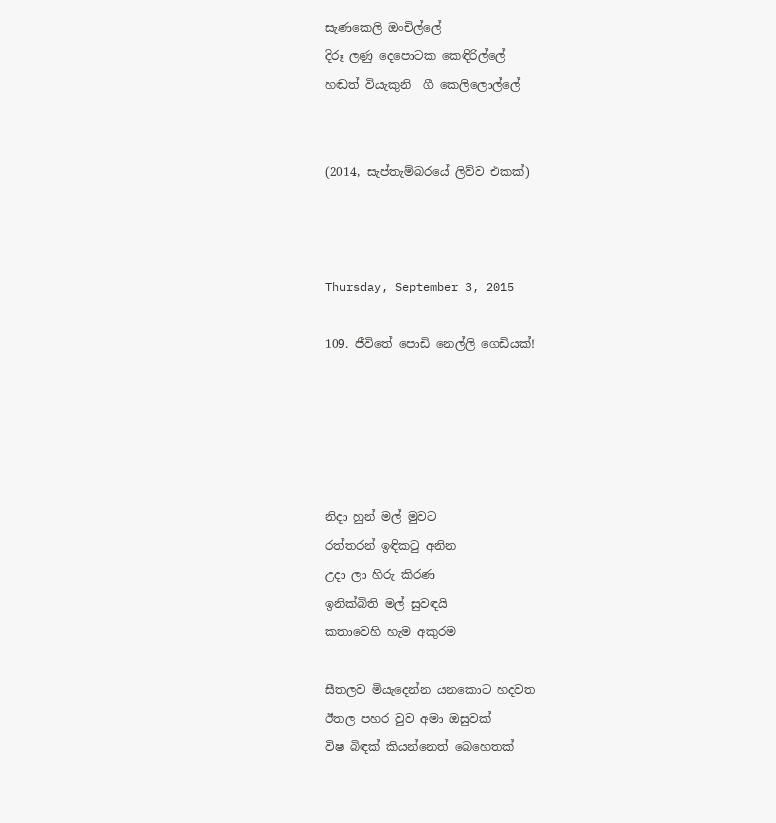සැණකෙලි ඔංචිල්ලේ
දිරූ ලණු දෙපොටක කෙඳිරිල්ලේ
හඬත් වියැකුනි  ගී කෙලිලොල්ලේ


(2014, සැප්තැම්බරයේ ලිව්ව එකක්)



Thursday, September 3, 2015

109. ජීවිතේ පොඩි නෙල්ලි ගෙඩියක්!





නිදා හුන් මල් මුවට
රත්තරන් ඉඳිකටු අනින
උදා ලා හිරු කිරණ
ඉනික්බිති මල් සුවඳයි
කතාවෙහි හැම අකුරම

සීතලව මියැදෙන්න යනකොට හදවත
ඊතල පහර වුව අමා ඔසුවක්
විෂ බිඳක් කියන්නෙත් බෙහෙතක්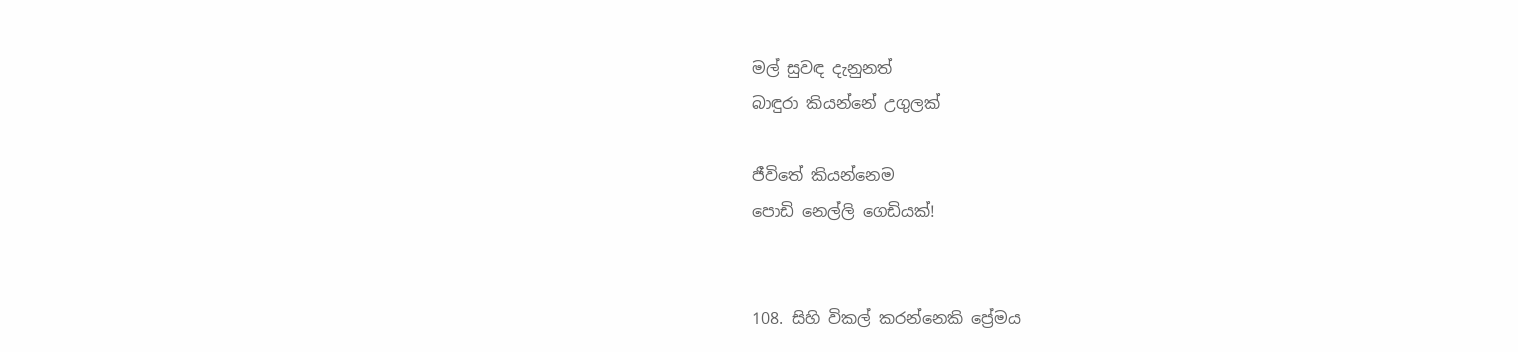මල් සුවඳ දැනුනත්
බාඳුරා කියන්නේ උගුලක්

ජීවිතේ කියන්නෙම
පොඩි නෙල්ලි ගෙඩියක්!


108. සිහි විකල් කරන්නෙකි ප්‍රේමය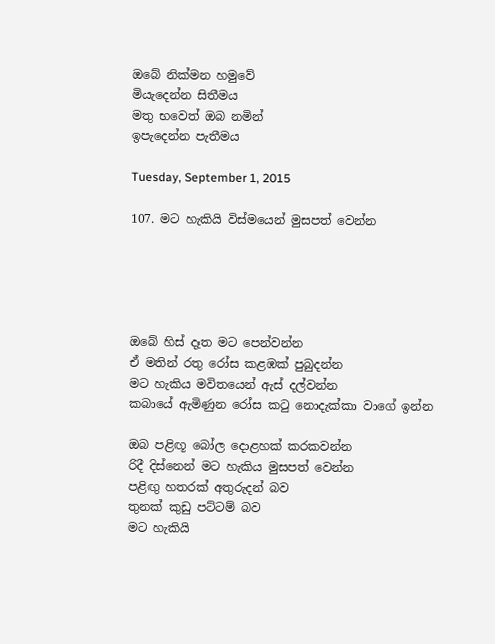ඔබේ නික්මන හමුවේ
මියැදෙන්න සිතීමය
මතු භවෙත් ඔබ නමින්
ඉපැදෙන්න පැතීමය

Tuesday, September 1, 2015

107. මට හැකියි විස්මයෙන් මුසපත් වෙන්න





ඔබේ හිස් දෑත මට පෙන්වන්න
ඒ මතින් රතු රෝස කළඹක් පුබුදන්න
මට හැකිය මවිතයෙන් ඇස් දල්වන්න
කබායේ ඇමිණුන රෝස කටු නොදැක්කා වාගේ ඉන්න

ඔබ පළිඟූ බෝල දොළහක් කරකවන්න
රිදී දිස්නෙන් මට හැකිය මුසපත් වෙන්න
පළිඟු හතරක් අතුරුදන් බව
තුනක් කුඩු පට්ටම් බව
මට හැකියි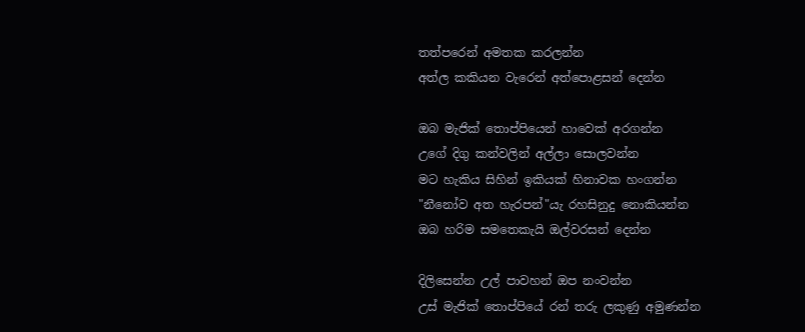තත්පරෙන් අමතක කරලන්න
අත්ල කකියන වැරෙන් අත්පොළසන් දෙන්න

ඔබ මැජික් තොප්පියෙන් හාවෙක් අරගන්න
උගේ දිගු කන්වලින් අල්ලා සොලවන්න
මට හැකිය සිහින් ඉකියක් හිනාවක හංගන්න
"නීනෝව අත හැරපන්"යැ රහසිනුදු නොකියන්න
ඔබ හරිම සමතෙකැයි ඔල්වරසන් දෙන්න

දිලිසෙන්න උල් පාවහන් ඔප නංවන්න
උස් මැජික් තොප්පියේ රන් තරු ලකුණු අමුණන්න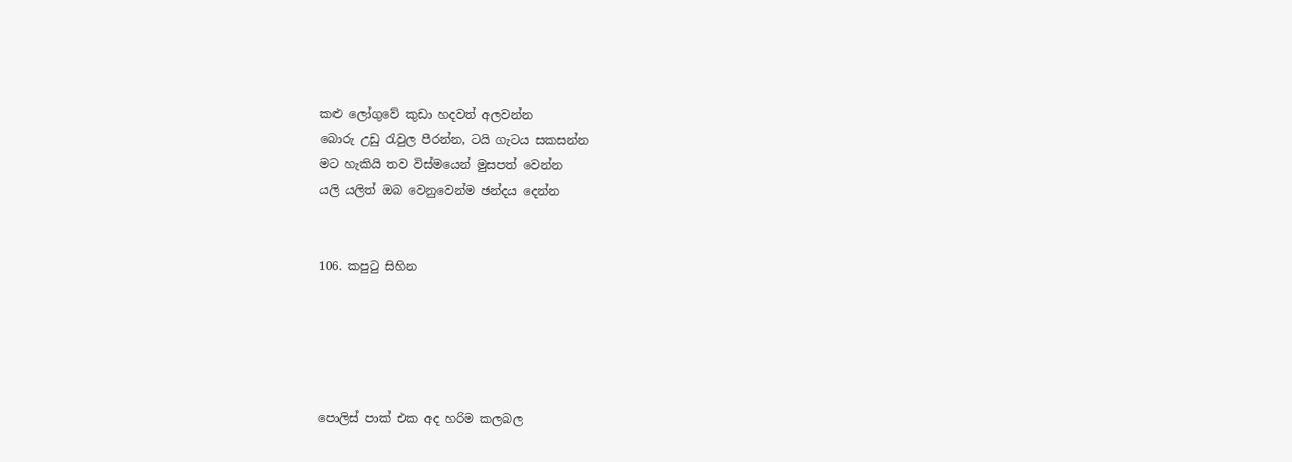කළු ලෝගුවේ කුඩා හදවත් අලවන්න
බොරු උඩු රැවුල පීරන්න, ටයි ගැටය සකසන්න
මට හැකියි තව විස්මයෙන් මුසපත් වෙන්න
යලි යලිත් ඔබ වෙනුවෙන්ම ඡන්දය දෙන්න


106. කපුටු සිහින





පොලිස් පාක් එක අද හරිම කලබල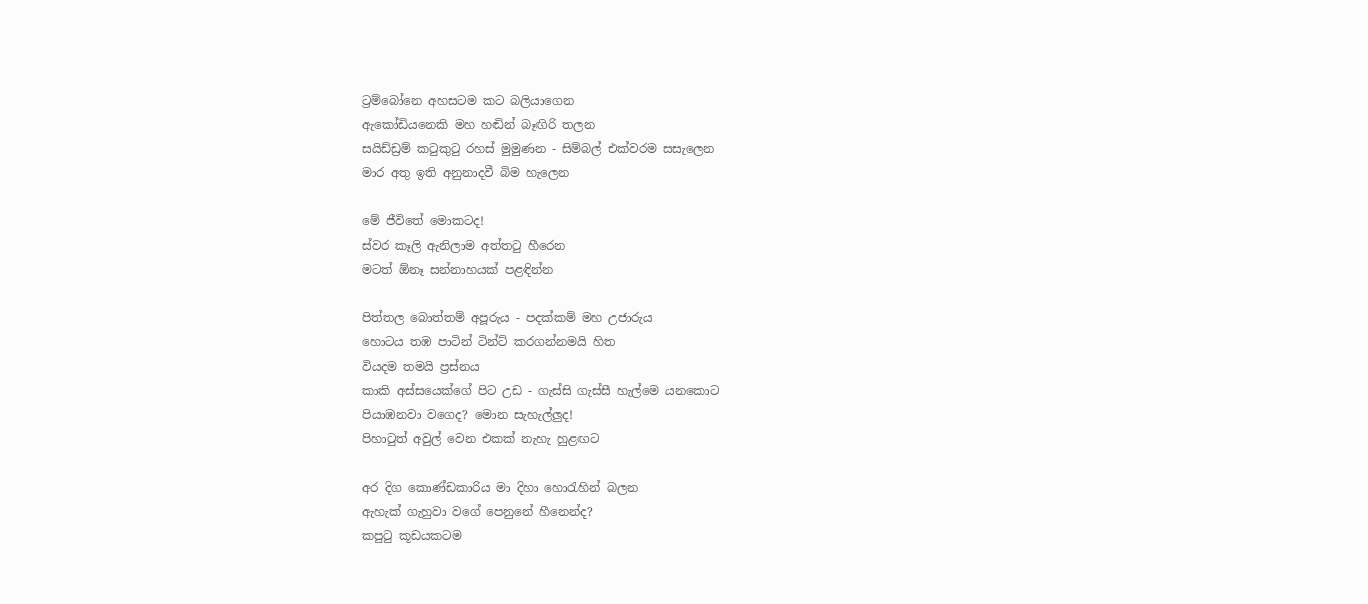ට්‍රම්බෝනෙ අහසටම කට බලියාගෙන
ඇකෝඩියනෙකි මහ හඬින් බෑඟිරි තලන
සයිඩ්ඩ්‍රම් කටුකුටු රහස් මුමුණන - සිම්බල් එක්වරම සසැලෙන
මාර අතු ඉති අනුනාදවී බිම හැලෙන

මේ ජීවිතේ මොකටද!
ස්වර කෑලි ඇනිලාම අත්තටු හීරෙන
මටත් ඕනෑ සන්නාහයක් පළඳින්න

පිත්තල බොත්තම් අපූරුය - පදක්කම් මහ උජාරුය
හොටය තඹ පාටින් ටින්ට් කරගන්නමයි හිත
වියදම තමයි ප්‍රස්නය
කාකි අස්සයෙක්ගේ පිට උඩ - ගැස්සි ගැස්සී හැල්මෙ යනකොට
පියාඹනවා වගෙද? මොන සැහැල්ලුද!
පිහාටුත් අවුල් වෙන එකක් නැහැ හුළඟට

අර දිග කොණ්ඩකාරිය මා දිහා හොරැහින් බලන
ඇහැක් ගැහුවා වගේ පෙනුනේ හීනෙන්ද?
කපුටු කූඩයකටම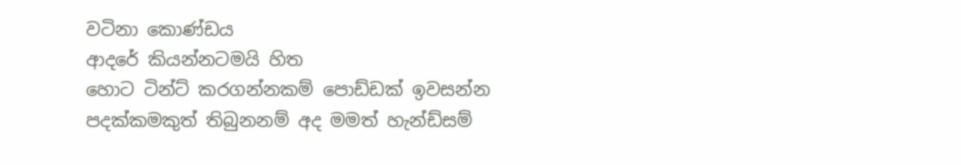වටිනා කොණ්ඩය
ආදරේ කියන්නටමයි හිත
හොට ටින්ට් කරගන්නකම් පොඩ්ඩක් ඉවසන්න
පදක්කමකුත් තිබුනනම් අද මමත් හැන්ඩ්සම්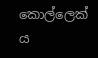කොල්ලෙක් ය